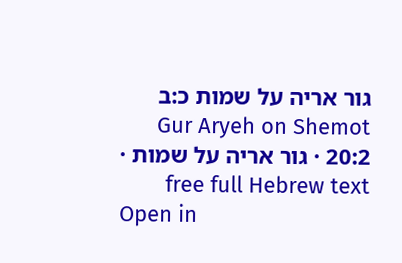גור אריה על שמות כ:ב
Gur Aryeh on Shemot 20:2 · גור אריה על שמות · free full Hebrew text
Open in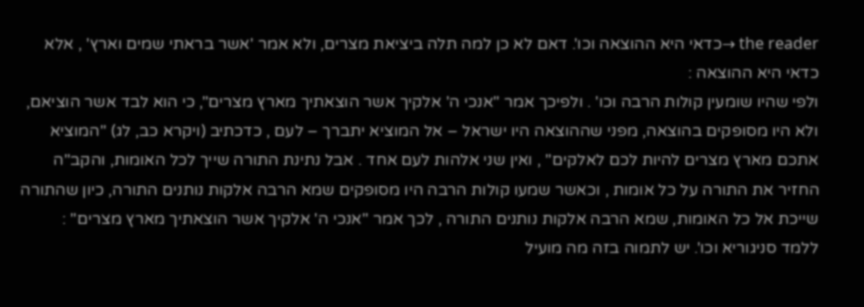the reader →כדאי היא ההוצאה וכו'. דאם לא כן למה תלה ביציאת מצרים, ולא אמר 'אשר בראתי שמים וארץ' , אלא כדאי היא ההוצאה :
ולפי שהיו שומעין קולות הרבה וכו' . ולפיכך אמר "אנכי ה' אלקיך אשר הוצאתיך מארץ מצרים", כי הוא לבד אשר הוציאם, ולא היו מסופקים בהוצאה, מפני שההוצאה היו ישראל – אל המוציא יתברך – לעם , כדכתיב (ויקרא כב, לג) "המוציא אתכם מארץ מצרים להיות לכם לאלקים" , ואין שני אלהות לעם אחד . אבל נתינת התורה שייך לכל האומות, והקב"ה החזיר את התורה על כל אומות , וכאשר שמעו קולות הרבה היו מסופקים שמא הרבה אלקות נותנים התורה, כיון שהתורה שייכת אל כל האומות, שמא הרבה אלקות נותנים התורה , לכך אמר "אנכי ה' אלקיך אשר הוצאתיך מארץ מצרים" :
ללמד סניגוריא וכו'. יש לתמוה בזה מה מועיל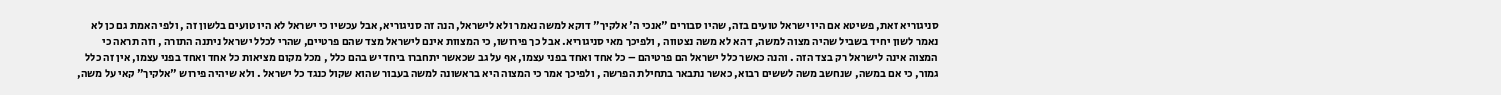סניגוריא זאת, פשיטא אם היו ישראל טועים בזה, שהיו סבורים "אנכי ה' אלקיך" דוקא למשה נאמר ולא לישראל, הנה זה סניגוריא, אבל עכשיו כי ישראל לא היו טועים בלשון זה , ולפי האמת גם כן לא נאמר לשון יחיד בשביל שהיה מצוה למשה, דהא לא משה נצטווה , ולפיכך מאי סניגוריא. אבל כך פירושו, כי המצוות אינם לישראל מצד שהם פרטיים, שהרי לכלל ישראל ניתנה התורה , וזה תראה כי המצוה אינה לישראל רק בצד הזה . והנה כאשר כלל ישראל הם פרטיהם – כל אחד ואחד בפני עצמו, אף על גב שכאשר יתחברו ביחד יש בהם כלל , מכל מקום מציאות כל אחד ואחד בפני עצמו, אין זה כלל גמור, כי אם במשה, שנחשב משה לששים רבוא, כאשר נתבאר בתחילת הפרשה , ולפיכך אמר כי המצוה היא בראשונה למשה בעבור שהוא שקול כנגד כל ישראל . ולא שיהיה פירוש "אלקיך" קאי על משה,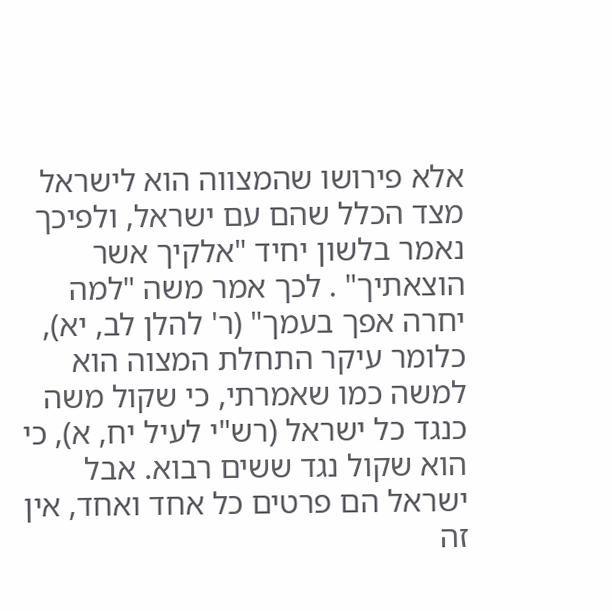אלא פירושו שהמצווה הוא לישראל מצד הכלל שהם עם ישראל, ולפיכך נאמר בלשון יחיד "אלקיך אשר הוצאתיך" . לכך אמר משה "למה יחרה אפך בעמך" (ר' להלן לב, יא), כלומר עיקר התחלת המצוה הוא למשה כמו שאמרתי, כי שקול משה כנגד כל ישראל (רש"י לעיל יח, א), כי הוא שקול נגד ששים רבוא. אבל ישראל הם פרטים כל אחד ואחד, אין זה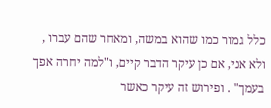כלל גמור כמו שהוא במשה, ומאחר שהם עברו , ולא אני, אם כן עיקר הדבר קיים, ו"למה יחרה אפך בעמך" . ופירוש זה עיקר כאשר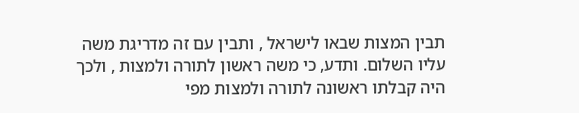תבין המצות שבאו לישראל , ותבין עם זה מדריגת משה עליו השלום. ותדע, כי משה ראשון לתורה ולמצות , ולכך היה קבלתו ראשונה לתורה ולמצות מפי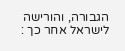הגבורה, והורישה לישראל אחר כך :